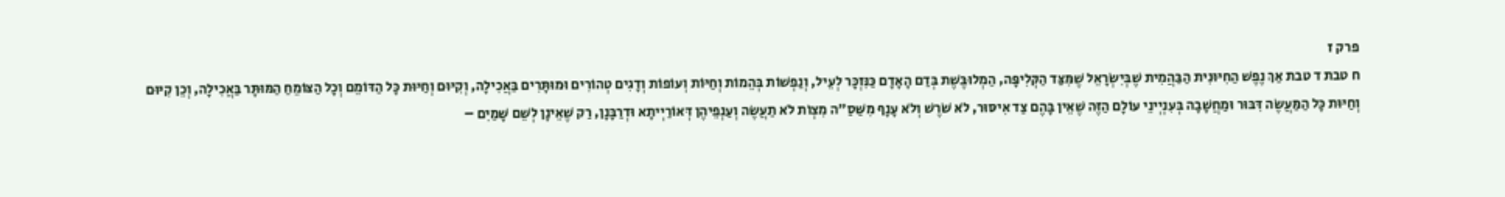פרק ז
ח טבת ד טבת אַךְ נֶפֶשׁ הַחִיּוּנִית הַבַּהֲמִית שֶׁבְּיִשְׂרָאֵל שֶׁמִּצַּד הַקְּלִיפָּה, הַמְלוּבֶּשֶׁת בְּדַם הָאָדָם כַּנִּזְכָּר לְעֵיל, וְנַפְשׁוֹת בְּהֵמוֹת וְחַיּוֹת וְעוֹפוֹת וְדָגִים טְהוֹרִים וּמוּתָּרִים בַּאֲכִילָה, וְקִיּוּם וְחַיּוּת כָּל הַדּוֹמֵם וְכָל הַצּוֹמֵחַ הַמּוּתָּר בַּאֲכִילָה, וְכֵן קִיּוּם וְחַיּוּת כָּל הַמַּעֲשֶׂה דִּבּוּר וּמַחֲשָׁבָה בְּעִנְיְינֵי עוֹלָם הַזֶּה שֶׁאֵין בָּהֶם צַד אִיסּוּר, לֹא שֹׁרֶשׁ וְלֹא עָנָף מִשַּׁסַ״ה מִצְוֹת לֹא תַעֲשֶׂה וְעַנְפֵיהֶן דְּאוֹרַיְיתָא וּדְרַבָּנָן, רַק שֶׁאֵינָן לְשֵׁם שָׁמַיִם –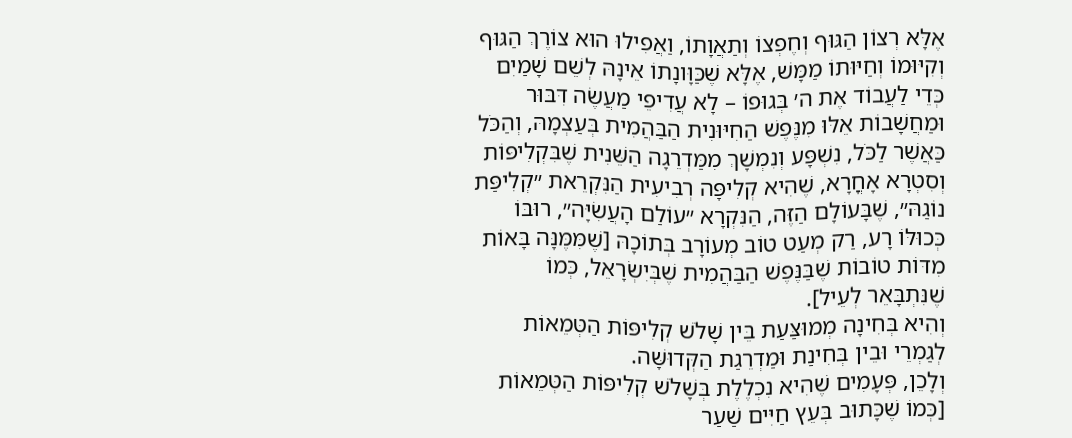אֶלָּא רְצוֹן הַגּוּף וְחֶפְצוֹ וְתַאֲוָתוֹ, וַאֲפִילוּ הוּא צוֹרֶךְ הַגּוּף וְקִיּוּמוֹ וְחַיּוּתוֹ מַמָּשׁ, אֶלָּא שֶׁכַּוָּונָתוֹ אֵינָהּ לְשֵׁם שָׁמַיִם כְּדֵי לַעֲבוֹד אֶת ה׳ בְּגוּפוֹ – לָא עֲדִיפֵי מַעֲשֶׂה דִּבּוּר וּמַחֲשָׁבוֹת אֵלּוּ מִנֶּפֶשׁ הַחִיּוּנִית הַבַּהֲמִית בְּעַצְמָהּ, וְהַכֹּל כַּאֲשֶׁר לַכֹּל, נִשְׁפָּע וְנִמְשָׁךְ מִמַּדְרֵגָה הַשֵּׁנִית שֶׁבִּקְלִיפּוֹת וְסִטְרָא אָחֳרָא, שֶׁהִיא קְלִיפָּה רְבִיעִית הַנִּקְרֵאת ״קְלִיפַּת נוֹגַהּ״, שֶׁבָּעוֹלָם הַזֶּה, הַנִּקְרָא ״עוֹלַם הָעֲשִׂיָּה״, רוּבּוֹ כְּכוּלּוֹ רָע, רַק מְעַט טוֹב מְעוֹרָב בְּתוֹכָהּ [שֶׁמִּמֶּנָּה בָּאוֹת מִדּוֹת טוֹבוֹת שֶׁבַּנֶּפֶשׁ הַבַּהֲמִית שֶׁבְּיִשְׂרָאֵל, כְּמוֹ שֶׁנִּתְבָּאֵר לְעֵיל].
וְהִיא בְּחִינָה מְמוּצַּעַת בֵּין שָׁלֹשׁ קְלִיפּוֹת הַטְּמֵאוֹת לְגַמְרֵי וּבֵין בְּחִינַת וּמַדְרֵגַת הַקְּדוּשָּׁה.
וְלָכֵן, פְּעָמִים שֶׁהִיא נִכְלֶלֶת בְּשָׁלֹשׁ קְלִיפּוֹת הַטְּמֵאוֹת [כְּמוֹ שֶׁכָּתוּב בְּעֵץ חַיִּים שַׁעַר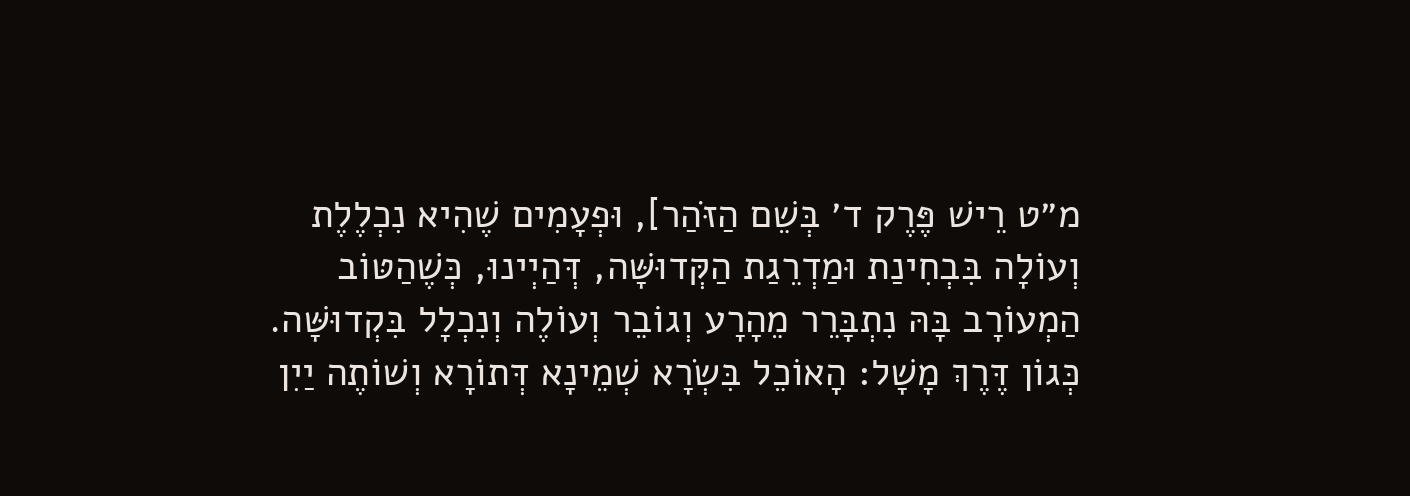מ״ט רֵישׁ פֶּרֶק ד׳ בְּשֵׁם הַזֹּהַר], וּפְעָמִים שֶׁהִיא נִכְלֶלֶת וְעוֹלָה בִּבְחִינַת וּמַדְרֵגַת הַקְּדוּשָּׁה, דְּהַיְינוּ, כְּשֶׁהַטּוֹב הַמְעוֹרָב בָּהּ נִתְבָּרֵר מֵהָרָע וְגוֹבֵר וְעוֹלֶה וְנִכְלָל בִּקְדוּשָּׁה.
כְּגוֹן דֶּרֶךְ מָשָׁל: הָאוֹכֵל בִּשְׂרָא שְׁמֵינָא דְּתוֹרָא וְשׁוֹתֶה יַיִן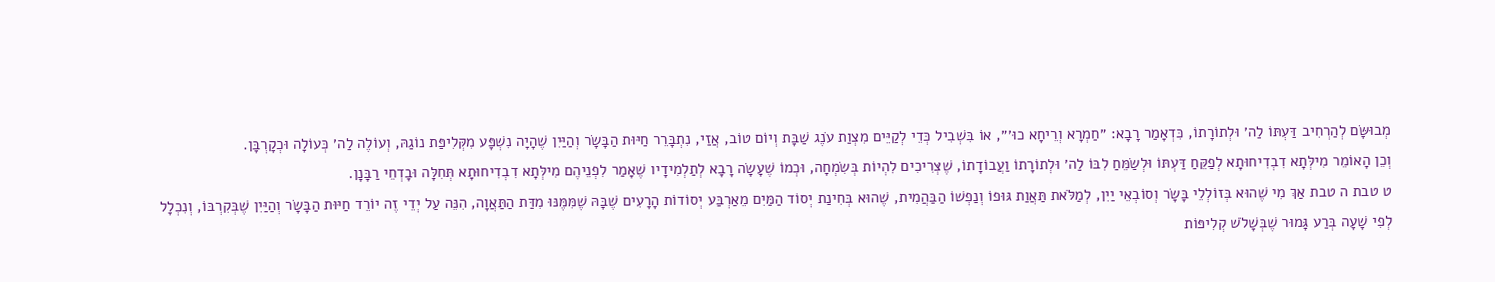מְבוּשָּׂם לְהַרְחִיב דַּעְתּוֹ לַה׳ וּלְתוֹרָתוֹ, כִּדְאָמַר רָבָא: ״חַמְרָא וְרֵיחָא כוּ׳״, אוֹ בִּשְׁבִיל כְּדֵי לְקַיֵּים מִצְוַת עֹנֶג שַׁבָּת וְיוֹם טוֹב, אֲזַי, נִתְבָּרֵר חַיּוּת הַבָּשָׂר וְהַיַּיִן שֶׁהָיָה נִשְׁפָּע מִקְּלִיפַּת נוֹגַהּ, וְעוֹלֶה לַה׳ כְּעוֹלָה וּכְקָרְבָּן.
וְכֵן הָאוֹמֵר מִילְּתָא דִבְדִיחוּתָא לְפַקֵּחַ דַּעְתּוֹ וּלְשַׂמֵּחַ לִבּוֹ לַה׳ וּלְתוֹרָתוֹ וַעֲבוֹדָתוֹ, שֶׁצְּרִיכִים לִהְיוֹת בְּשִׂמְחָה, וּכְמוֹ שֶׁעָשָׂה רָבָא לְתַלְמִידָיו שֶׁאָמַר לִפְנֵיהֶם מִילְּתָא דִבְדִיחוּתָא תְּחִלָּה וּבָדְחֵי רַבָּנָן.
ט טבת ה טבת אַךְ מִי שֶׁהוּא בְּזוֹלְלֵי בָּשָׂר וְסוֹבְאֵי יַיִן, לְמַלֹּאת תַּאֲוַת גּוּפוֹ וְנַפְשׁוֹ הַבַּהֲמִית, שֶׁהוּא בְּחִינַת יְסוֹד הַמַּיִם מֵאַרְבַּע יְסוֹדוֹת הָרָעִים שֶׁבָּהּ שֶׁמִּמֶּנּוּ מִדַּת הַתַּאֲוָה, הִנֵּה עַל יְדֵי זֶה יוֹרֵד חַיּוּת הַבָּשָׂר וְהַיַּיִן שֶׁבְּקִרְבּוֹ, וְנִכְלָל לְפִי שָׁעָה בְּרַע גָּמוּר שֶׁבְּשָׁלֹשׁ קְלִיפּוֹת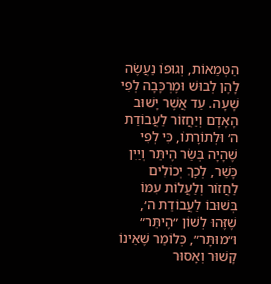הַטְּמֵאוֹת, וְגוּפוֹ נַעֲשֶׂה לָהֶן לְבוּשׁ וּמֶרְכָּבָה לְפִי שָׁעָה. עַד אֲשֶׁר יָשׁוּב הָאָדָם וְיַחֲזוֹר לַעֲבוֹדַת ה׳ וּלְתוֹרָתוֹ, כִּי לְפִי שֶׁהָיָה בְּשַׂר הֶיתֵּר וְיַיִן כָּשֵׁר, לְכָךְ יְכוֹלִים לַחֲזוֹר וְלַעֲלוֹת עִמּוֹ בְּשׁוּבוֹ לַעֲבוֹדַת ה׳, שֶׁזֶּהוּ לְשׁוֹן ״הֶיתֵּר״ וּ״מוּתָּר״, כְּלוֹמַר שֶׁאֵינוֹ קָשׁוּר וְאָסוּר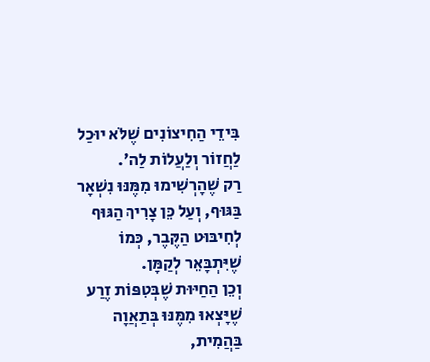בִּידֵי הַחִיצוֹנִים שֶׁלֹּא יוּכַל לַחֲזוֹר וְלַעֲלוֹת לַה׳.
רַק שֶׁהָרְשִׁימוּ מִמֶּנּוּ נִשְׁאָר בַּגּוּף, וְעַל כֵּן צָרִיךְ הַגּוּף לְחִיבּוּט הַקֶּבֶר, כְּמוֹ שֶׁיִּתְבָּאֵר לְקַמָּן.
וְכֵן הַחַיּוּת שֶׁבְּטִפּוֹת זֶרַע שֶׁיָּצְאוּ מִמֶּנּוּ בְּתַאֲוָה בַּהֲמִית,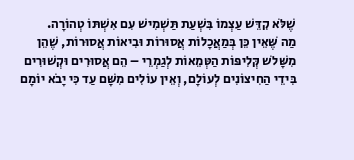שֶׁלֹּא קִדֵּשׁ עַצְמוֹ בִּשְׁעַת תַּשְׁמִישׁ עִם אִשְׁתּוֹ טְהוֹרָה.
מַה שֶּׁאֵין כֵּן בְּמַאֲכָלוֹת אֲסוּרוֹת וּבִיאוֹת אֲסוּרוֹת, שֶׁהֵן מִשָּׁלשׁ קְּלִיפּוֹת הַטְּמֵאוֹת לְגַמְרֵי – הֵם אֲסוּרִים וּקְשׁוּרִים בִּידֵי הַחִיצוֹנִים לְעוֹלָם, וְאֵין עוֹלִים מִשָּׁם עַד כִּי יָבֹא יוֹמָם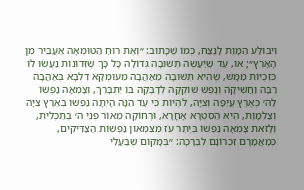וִיבוּלַּע הַמָּוֶת לָנֶצַח, כְּמוֹ שֶׁכָּתוּב: ״וְאֶת רוּחַ הַטּוּמְאָה אַעֲבִיר מִן הָאָרֶץ״; אוֹ, עַד שֶׁיַּעֲשֶׂה תְּשׁוּבָה גְּדוֹלָה כָּל כָּךְ שֶׁזְּדוֹנוֹת נַעֲשׂוּ לוֹ כִּזְכֻיּוֹת מַמָּשׁ, שֶׁהִיא תְּשׁוּבָה מֵאַהֲבָה מֵעוּמְקָא דְלִבָּא בְּאַהֲבָה רַבָּה וַחֲשִׁיקָה וְנֶפֶשׁ שׁוֹקֵקָה לְדָבְקָה בּוֹ יִתְבָּרֵךְ, וְצָמְאָה נַפְשׁוֹ לַה׳ כְּאֶרֶץ עֲיֵפָה וְצִיָּה, לִהְיוֹת כִּי עַד הֵנָּה הָיְתָה נַפְשׁוֹ בְּאֶרֶץ צִיָּה וְצַלְמָוֶת, הִיא הַסִּטְרָא אָחֳרָא, וּרְחוֹקָה מֵאוֹר פְּנֵי ה׳ בְּתַכְלִית, וְלָזֹאת צָמְאָה נַפְשׁוֹ בְּיֶתֶר עֹז מִצִּמְאוֹן נַפְשׁוֹת הַצַּדִּיקִים, כְּמַאֲמָרָם זִכְרוֹנָם לִבְרָכָה: ״בְּמָקוֹם שֶׁבַּעֲלֵי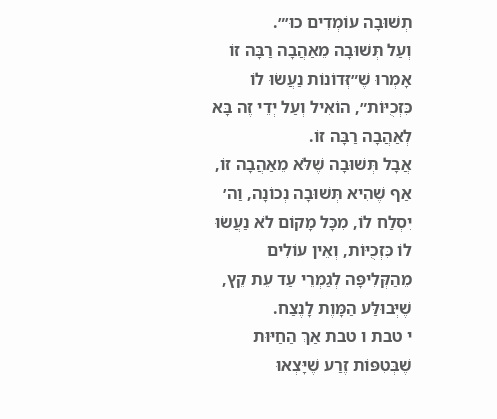תְשׁוּבָה עוֹמְדִים כוּ׳״.
וְעַל תְּשׁוּבָה מֵאַהֲבָה רַבָּה זוֹ אָמְרוּ שֶׁ״זְּדוֹנוֹת נַעֲשׂוּ לוֹ כִּזְכֻיּוֹת״, הוֹאִיל וְעַל יְדֵי זֶה בָּא לְאַהֲבָה רַבָּה זוֹ.
אֲבָל תְּשׁוּבָה שֶׁלֹּא מֵאַהֲבָה זוֹ, אַף שֶׁהִיא תְּשׁוּבָה נְכוֹנָה, וַה׳ יִסְלַח לוֹ, מִכָּל מָקוֹם לֹא נַעֲשׂוּ לוֹ כִּזְכֻיּוֹת, וְאֵין עוֹלִים מֵהַקְּלִיפָּה לְגַמְרֵי עַד עֵת קֵץ, שֶׁיְּבוּלַּע הַמָּוֶת לָנֶצַח.
י טבת ו טבת אַךְ הַחַיּוּת שֶׁבְּטִפּוֹת זֶרַע שֶׁיָּצְאוּ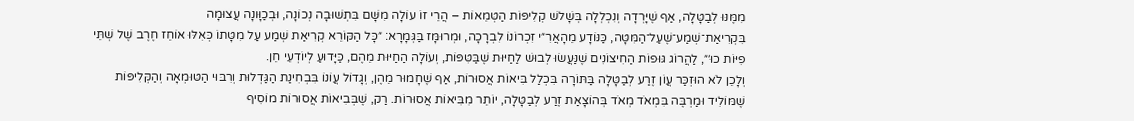מִמֶּנּוּ לְבַטָּלָה, אַף שֶׁיָּרְדָה וְנִכְלְלָה בְּשָׁלשׁ קְלִיפּוֹת הַטְּמֵאוֹת – הֲרֵי זוֹ עוֹלָה מִשָּׁם בִּתְשׁוּבָה נְכוֹנָה, וּבְכַוָּונָה עֲצוּמָה בִּקְרִיאַת־שְׁמַע־שֶׁעַל־הַמִּטָּה, כַּנּוֹדָע מֵהָאֲרִ״י זִכְרוֹנוֹ לִבְרָכָה, וּמְרוּמָּז בַּגְּמָרָא: ״כָּל הַקּוֹרֵא קְרִיאַת שְׁמַע עַל מִטָּתוֹ כְּאִלּוּ אוֹחֵז חֶרֶב שֶׁל שְׁתֵּי פִיּוֹת כוּ׳״, לַהֲרוֹג גּוּפוֹת הַחִיצוֹנִים שֶׁנַּעֲשׂוּ לְבוּשׁ לַחַיּוּת שֶׁבַּטִּפּוֹת, וְעוֹלָה הַחַיּוּת מֵהֶם, כַּיָּדוּעַ לְיוֹדְעֵי חֵן.
וְלָכֵן לֹא הוּזְכַּר עֲוֹן זֶרַע לְבַטָּלָה בַּתּוֹרָה בִּכְלַל בִּיאוֹת אֲסוּרוֹת, אַף שֶׁחָמוּר מֵהֶן, וְגָדוֹל עֲוֹנוֹ בִּבְחִינַת הַגַּדְלוּת וְרִבּוּי הַטּוּמְאָה וְהַקְּלִיפּוֹת שֶׁמּוֹלִיד וּמַרְבֶּה בִּמְאֹד מְאֹד בְּהוֹצָאַת זֶרַע לְבַטָּלָה, יוֹתֵר מִבִּיאוֹת אֲסוּרוֹת. רַק, שֶׁבְּבִיאוֹת אֲסוּרוֹת מוֹסִיף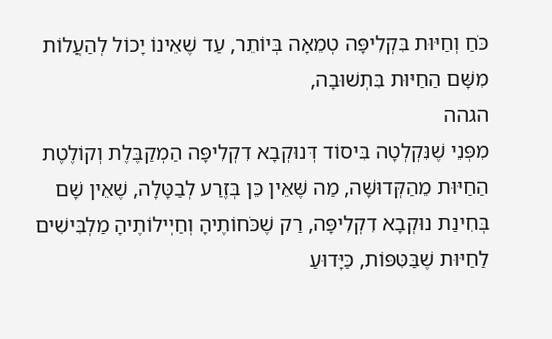כֹּחַ וְחַיּוּת בִּקְלִיפָּה טְמֵאָה בְּיוֹתֵר, עַד שֶׁאֵינוֹ יָכוֹל לְהַעֲלוֹת מִשָּׁם הַחַיּוּת בִּתְשׁוּבָה,
הגהה
מִפְּנֵי שֶׁנִּקְלְטָה בִּיסוֹד דְּנוּקְבָא דִקְלִיפָּה הַמְקַבֶּלֶת וְקוֹלֶטֶת הַחַיּוּת מֵהַקְּדוּשָּׁה, מַה שֶּׁאֵין כֵּן בְּזֶרַע לְבַטָּלָה, שֶׁאֵין שָׁם בְּחִינַת נוּקְבָא דִקְלִיפָּה, רַק שֶׁכֹּחוֹתֶיהָ וְחַיְילוֹתֶיהָ מַלְבִּישִׁים לַחַיּוּת שֶׁבַּטִּפּוֹת, כַּיָּדוּﬠַ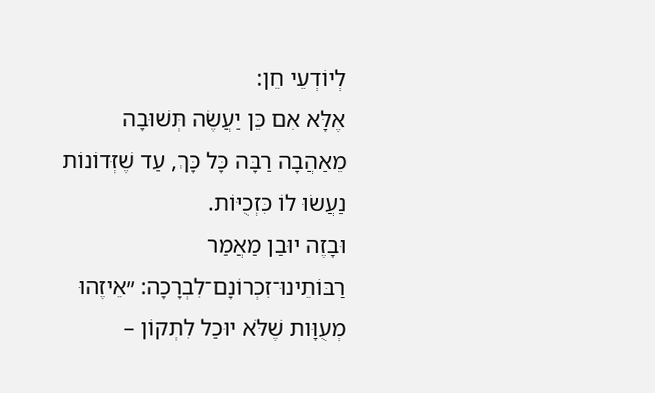לְיוֹדְﬠֵי חֵן:
אֶלָּא אִם כֵּן יַעֲשֶׂה תְּשׁוּבָה מֵאַהֲבָה רַבָּה כָּל כָּךְ, עַד שֶׁזְּדוֹנוֹת נַעֲשׂוּ לוֹ כִּזְכֻיּוֹת.
וּבָזֶה יוּבַן מַאֲמַר רַבּוֹתֵינוּ־זִכְרוֹנָם־לִבְרָכָה: ״אֵיזֶהוּ מְעֻוָּות שֶׁלֹּא יוּכַל לִתְקוֹן –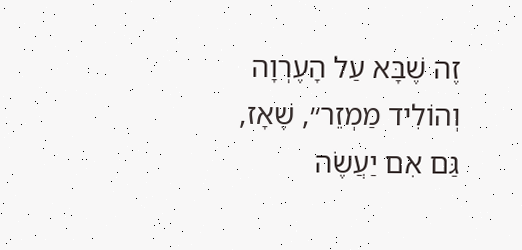זֶה שֶׁבָּא עַל הָעֶרְוָה וְהוֹלִיד מַמְזֵר״, שֶׁאָז, גַּם אִם יַעֲשֶׂה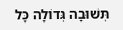תְּשׁוּבָה גְּדוֹלָה כָּל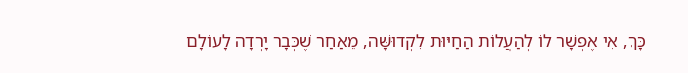כָּךְ, אִי אֶפְשָׁר לוֹ לְהַעֲלוֹת הַחַיּוּת לִקְדוּשָּׁה, מֵאַחַר שֶׁכְּבָר יָרְדָה לָעוֹלָם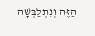הַזֶּה וְנִתְלַבְּשָׁה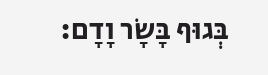בְּגוּף בָּשָׂר וָדָם: